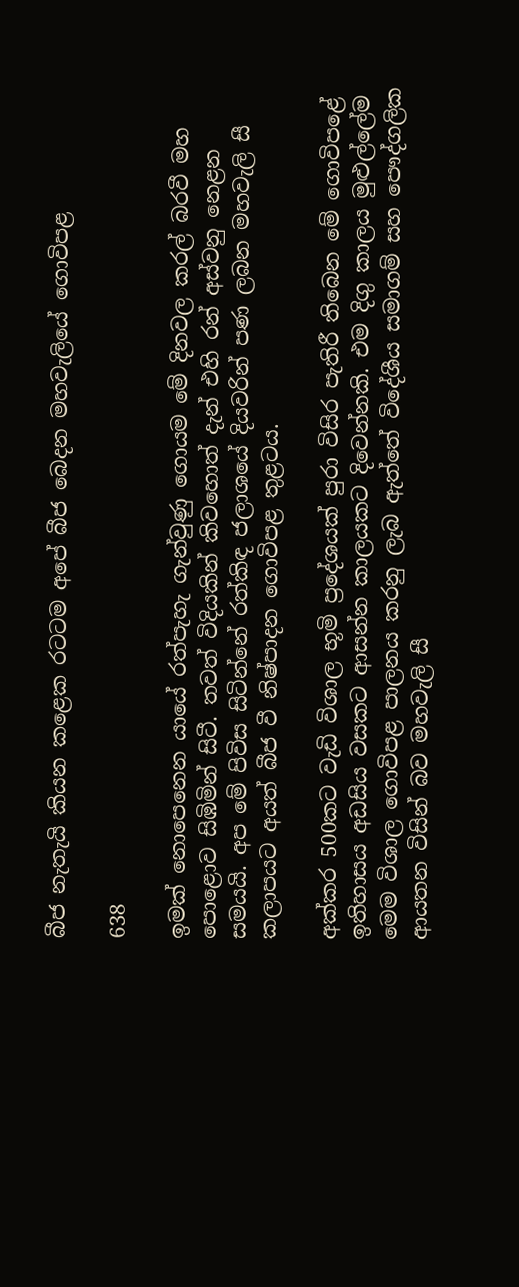බීජ නැතැයි කියන කළෙක රටටම අපේ බීජ බෙදන මහවැලියේ ගොවිපළ

638

ඉමක් නොපෙනෙන යායේ රත්පැහැ ගැන්වුණු ගොයම මේ දිනවල කරල් බරවී මහ පොළොව සිඹිමින් සිටී. තවත් විදියකින් කිවහොත් දැන් එහි රන් අස්වනු නෙළන සමයයි. අප මේ පිවිස සිටින්නේ රත්කිඳ ජලාශයේ දියවරින් පණ ලබන මහවැලි සී කලාපයට අයත් බීජ වී නිෂ්පාදන ගොවිපළ තුළටය.

අක්කර 500කට වැඩි විශාල භූමි ප්‍රදේශයක් පුරා විසිර පැතිරී තිබෙන මේ ගොවිපළේ ඉතිහාසය අඩසිය වසකට ආසන්න කාලයකට දිවෙන්නකි. එම දිගු කාලය මුළුල්ලේම මෙම විශාල ගොවිපළ පාලනය කරනු ලැබ ඇත්තේ විදේශීය සමාගම් සහ පෞද්ගලික ආයතන විසින් බව මහවැලි සී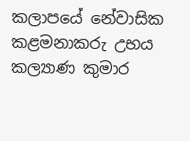කලාපයේ නේවාසික කළමනාකරු උභය කල්‍යාණ කුමාර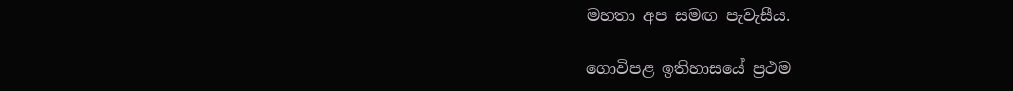මහතා අප සමඟ පැවැසීය.

ගොවිපළ ඉතිහාසයේ ප්‍රථම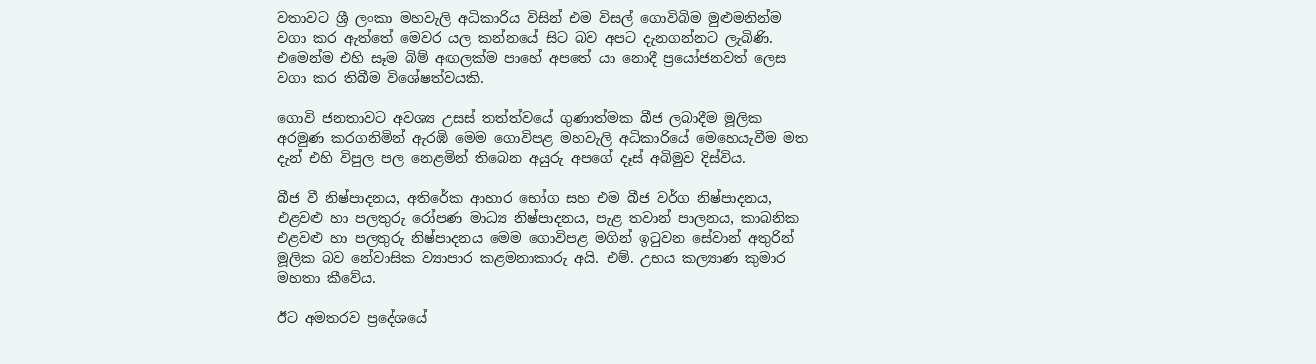වතාවට ශ්‍රී ලංකා මහවැලි අධිකාරිය විසින් එම විසල් ගොවිබිම මුළුමනින්ම වගා කර ඇත්තේ මෙවර යල කන්නයේ සිට බව අපට දැනගන්නට ලැබිණි. එමෙන්ම එහි සෑම බිම් අඟලක්ම පාහේ අපතේ යා නොදී ප්‍රයෝජනවත් ලෙස වගා කර තිබීම විශේෂත්වයකි.

ගොවි ජනතාවට අවශ්‍ය උසස් තත්ත්වයේ ගුණාත්මක බීජ ලබාදීම මූලික අරමුණ කරගනිමින් ඇරඹි මෙම ගොවිපළ මහවැලි අධිකාරියේ මෙහෙයැවීම මත දැන් එහි විපුල පල නෙළමින් තිබෙන අයුරු අපගේ දෑස් අබිමුව දිස්විය.

බීජ වී නිෂ්පාදනය, අතිරේක ආහාර භෝග සහ එම බීජ වර්ග නිෂ්පාදනය, එළවළු හා පලතුරු රෝපණ මාධ්‍ය නිෂ්පාදනය, පැළ තවාන් පාලනය, කාබනික එළවළු හා පලතුරු නිෂ්පාදනය මෙම ගොවිපළ මගින් ඉටුවන සේවාන් අතුරින් මූලික බව නේවාසික ව්‍යාපාර කළමනාකාරු අයි. එම්. උභය කල්‍යාණ කුමාර මහතා කීවේය.

ඊට අමතරව ප්‍රදේශයේ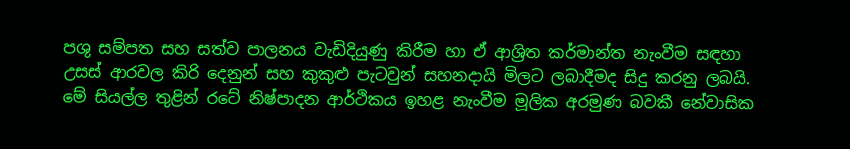පශු සම්පත සහ සත්ව පාලනය වැඩිදියුණු කිරීම හා ඒ ආශ්‍රිත කර්මාන්ත නැංවීම සඳහා උසස් ආරවල කිරි දෙනුන් සහ කුකුළු පැටවුන් සහනදායි මිලට ලබාදීමද සිදු කරනු ලබයි. මේ සියල්ල තුළින් රටේ නිෂ්පාදන ආර්ථිකය ඉහළ නැංවීම මූලික අරමුණ බවකී නේවාසික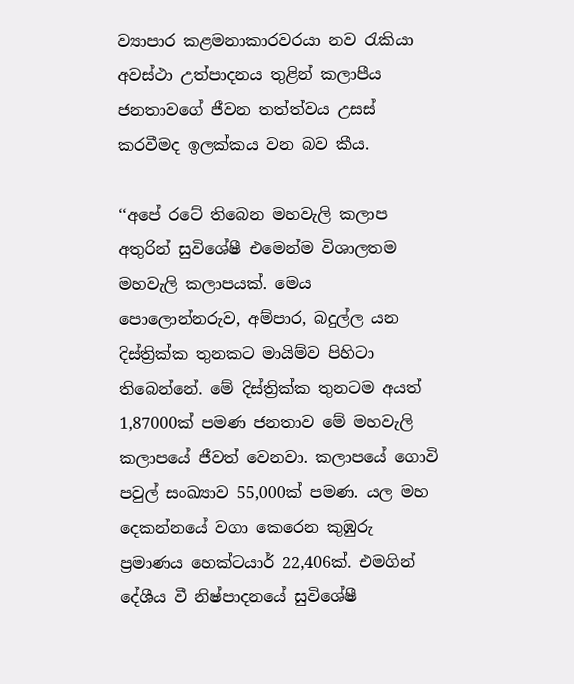ව්‍යාපාර කළමනාකාරවරයා නව රැකියා අවස්ථා උත්පාදනය තුළින් කලාපීය ජනතාවගේ ජීවන තත්ත්වය උසස් කරවීමද ඉලක්කය වන බව කීය.

‘‘අපේ රටේ තිබෙන මහවැලි කලාප අතුරින් සුවිශේෂී එමෙන්ම විශාලතම මහවැලි කලාපයක්. මෙය පොලොන්නරුව, අම්පාර, බදුල්ල යන දිස්ත්‍රික්ක තුනකට මායිම්ව පිහිටා තිබෙන්නේ. මේ දිස්ත්‍රික්ක තුනටම අයත් 1,87000ක් පමණ ජනතාව මේ මහවැලි කලාපයේ ජීවත් වෙනවා. කලාපයේ ගොවි පවුල් සංඛ්‍යාව 55,000ක් පමණ. යල මහ දෙකන්නයේ වගා කෙරෙන කුඹුරු ප්‍රමාණය හෙක්ටයාර් 22,406ක්. එමගින් දේශීය වී නිෂ්පාදනයේ සුවිශේෂී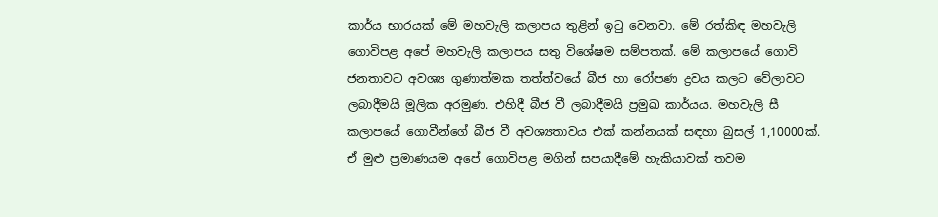කාර්ය භාරයක් මේ මහවැලි කලාපය තුළින් ඉටු වෙනවා. මේ රත්කිඳ මහවැලි ගොවිපළ අපේ මහවැලි කලාපය සතු විශේෂම සම්පතක්. මේ කලාපයේ ගොවි ජනතාවට අවශ්‍ය ගුණාත්මක තත්ත්වයේ බීජ හා රෝපණ ද්‍රවය කලට වේලාවට ලබාදීමයි මූලික අරමුණ. එහිදී බීජ වී ලබාදීමයි ප්‍රමුඛ කාර්යය. මහවැලි සී කලාපයේ ගොවීන්ගේ බීජ වී අවශ්‍යතාවය එක් කන්නයක් සඳහා බුසල් 1,10000ක්. ඒ මුළු ප්‍රමාණයම අපේ ගොවිපළ මගින් සපයාදීමේ හැකියාවක් තවම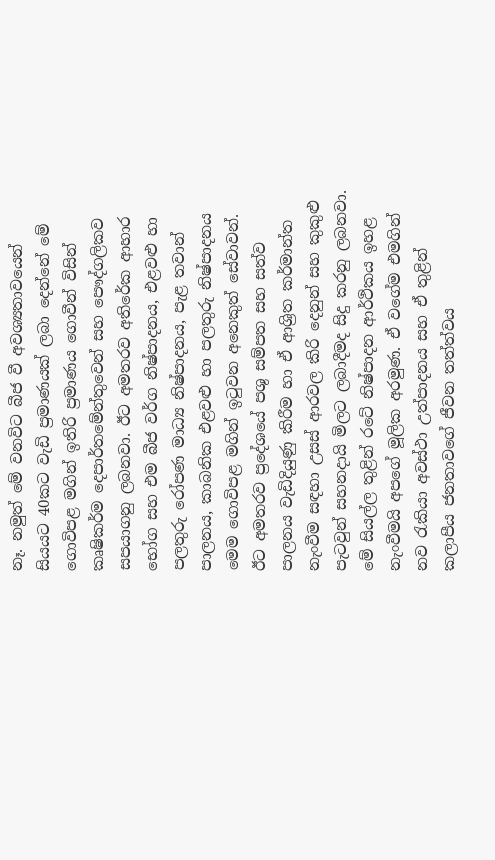නෑ. නමුත් මේ වනවිට බීජ වී අවශ්‍යතාවයෙන් සියයට 40කට වැඩි ප්‍රමාණයක් ලබා දෙන්නේ මේ ගොවිපළ මගින් ඉතිරි ප්‍රමාණය ගොවීන් විසින් කෘෂිකර්ම දෙපාර්තමේන්තුවෙන් සහ පෞද්ගලිකව සපයාගනු ලබනවා. ඊට අමතරව අතිරේක ආහාර භෝග සහ එම බීජ වර්ග නිෂ්පාදනය, එළවළු හා පලතුරු රෝපණ මාධ්‍ය නිෂ්පාදනය, පැළ තවාන් පාලනය, කාබනික එළවළු හා පලතුරු නිෂ්පාදනය මෙම ගොවිපළ මගින් ඉටුවන අනෙකුත් සේවාවන්. ඊට අමතරව ප්‍රදේශයේ පශු සම්පත සහ සත්ව පාලනය වැඩිදියුණු කිරීම හා ඒ ආශ්‍රිත කර්මාන්ත නැංවීම සඳහා උසස් ආරවල කිරි දෙනුන් සහ කුකුළු පැටවුන් සහනදායි මිලට ලබාදීමද සිදු කරනු ලබනවා. මේ සියල්ල තුළින් රටේ නිෂ්පාදන ආර්ථිකය ඉහළ නැංවීමයි අපගේ මූලික අරමුණ. ඒ වගේම එමගින් නව රැකියා අවස්ථා උත්පාදනය සහ ඒ තුළින් කලාපීය ජනතාවගේ ජීවන තත්ත්වය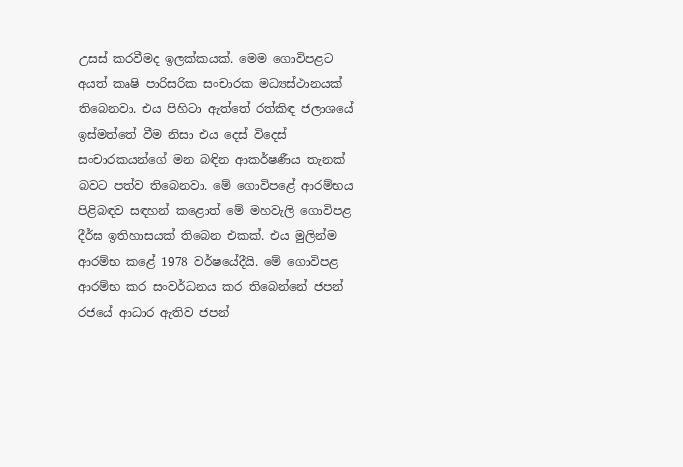උසස් කරවීමද ඉලක්කයක්. මෙම ගොවිපළට අයත් කෘෂි පාරිසරික සංචාරක මධ්‍යස්ථානයක් තිබෙනවා. එය පිහිටා ඇත්තේ රත්කිඳ ජලාශයේ ඉස්මත්තේ වීම නිසා එය දෙස් විදෙස් සංචාරකයන්ගේ මන බඳින ආකර්ෂණීය තැනක් බවට පත්ව තිබෙනවා. මේ ගොවිපළේ ආරම්භය පිළිබඳව සඳහන් කළොත් මේ මහවැලි ගොවිපළ දීර්ඝ ඉතිහාසයක් තිබෙන එකක්. එය මුලින්ම ආරම්භ කළේ 1978 වර්ෂයේදීයි. මේ ගොවිපළ ආරම්භ කර සංවර්ධනය කර තිබෙන්නේ ජපන් රජයේ ආධාර ඇතිව ජපන්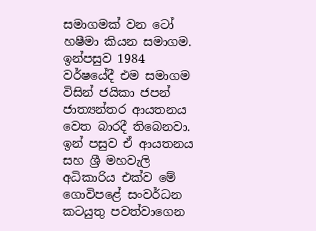සමාගමක් වන ටෝ හෂීමා කියන සමාගම. ඉන්පසුව 1984 වර්ෂයේදී එම සමාගම විසින් ජයිකා ජපන් ජාත්‍යන්තර ආයතනය වෙත බාරදී තිබෙනවා. ඉන් පසුව ඒ ආයතනය සහ ශ්‍රී මහවැලි අධිකාරිය එක්ව මේ ගොවිපළේ සංවර්ධන කටයුතු පවත්වාගෙන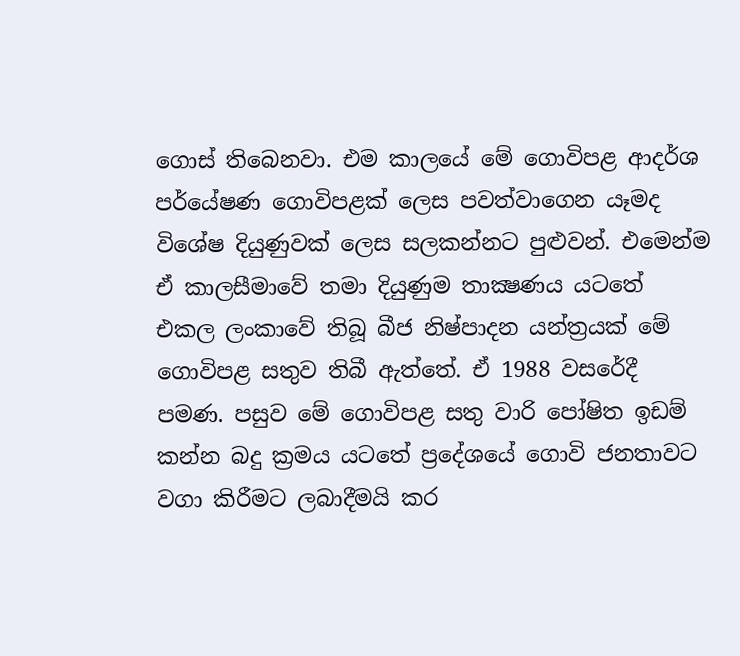ගොස් තිබෙනවා. එම කාලයේ මේ ගොවිපළ ආදර්ශ පර්යේෂණ ගොවිපළක් ලෙස පවත්වාගෙන යෑමද විශේෂ දියුණුවක් ලෙස සලකන්නට පුළුවන්. එමෙන්ම ඒ කාලසීමාවේ තමා දියුණුම තාක්‍ෂණය යටතේ එකල ලංකාවේ තිබූ බීජ නිෂ්පාදන යන්ත්‍රයක් මේ ගොවිපළ සතුව තිබී ඇත්තේ. ඒ 1988 වසරේදී පමණ. පසුව මේ ගොවිපළ සතු වාරි පෝෂිත ඉඩම් කන්න බදු ක්‍රමය යටතේ ප්‍රදේශයේ ගොවි ජනතාවට වගා කිරීමට ලබාදීමයි කර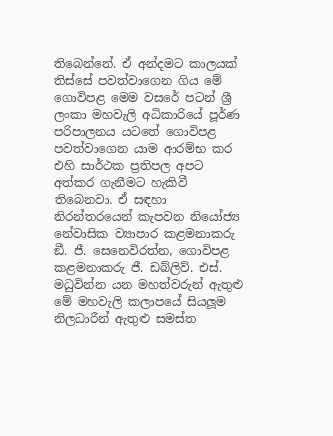තිබෙන්නේ. ඒ අන්දමට කාලයක් තිස්සේ පවත්වාගෙන ගිය මේ ගොවිපළ මෙම වසරේ පටන් ශ්‍රී ලංකා මහවැලි අධිකාරියේ පූර්ණ පරිපාලනය යටතේ ගොවිපළ පවත්වාගෙන යාම ආරම්භ කර එහි සාර්ථක ප්‍රතිපල අපට අත්කර ගැනීමට හැකිවී තිබෙනවා. ඒ සඳහා නිරන්තරයෙන් කැපවන නියෝජ්‍ය නේවාසික ව්‍යාපාර කළමනාකරු ඞී. ජී. සෙනෙවිරත්න, ගොවිපළ කළමනාකරු ජී. ඩබ්ලිව්. එස්. මධුවින්න යන මහත්වරුන් ඇතුළු මේ මහවැලි කලාපයේ සියලූම නිලධාරීන් ඇතුළු සමස්ත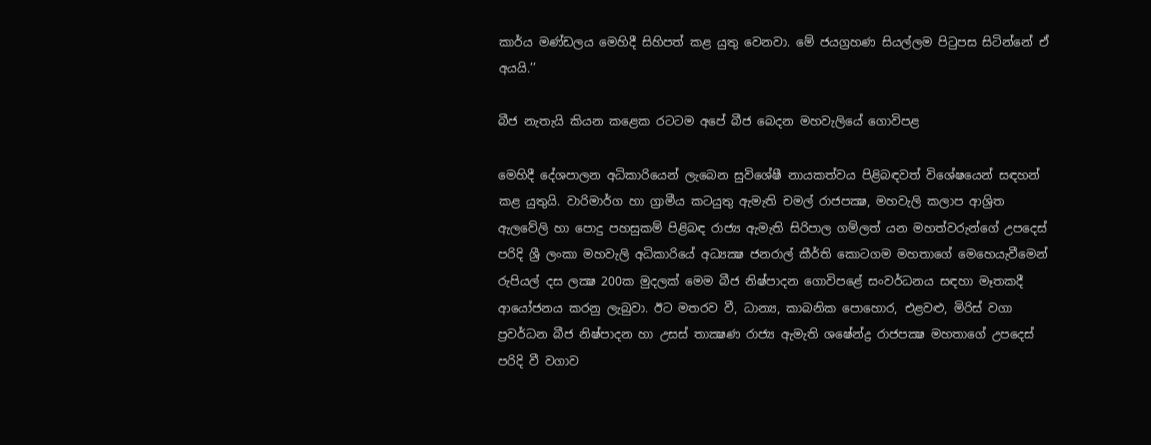කාර්ය මණ්ඩලය මෙහිදී සිහිපත් කළ යුතු වෙනවා. මේ ජයග්‍රහණ සියල්ලම පිටුපස සිටින්නේ ඒ අයයි.’’

බීජ නැතැයි කියන කළෙක රටටම අපේ බීජ බෙදන මහවැලියේ ගොවිපළ

මෙහිදී දේශපාලන අධිකාරියෙන් ලැබෙන සුවිශේෂී නායකත්වය පිළිබඳවත් විශේෂයෙන් සඳහන් කළ යුතුයි. වාරිමාර්ග හා ග්‍රාමීය කටයුතු ඇමැති චමල් රාජපක්‍ෂ, මහවැලි කලාප ආශ්‍රිත ඇලවේලි හා පොදු පහසුකම් පිළිබඳ රාජ්‍ය ඇමැති සිරිපාල ගම්ලත් යන මහත්වරුන්ගේ උපදෙස් පරිදි ශ්‍රී ලංකා මහවැලි අධිකාරියේ අධ්‍යක්‍ෂ ජනරාල් කීර්ති කොටගම මහතාගේ මෙහෙයැවීමෙන් රුපියල් දස ලක්‍ෂ 200ක මුදලක් මෙම බීජ නිෂ්පාදන ගොවිපළේ සංවර්ධනය සඳහා මෑතකදී ආයෝජනය කරනු ලැබුවා. ඊට මතරව වී, ධාන්‍ය, කාබනික පොහොර, එළවළු, මිරිස් වගා ප්‍රවර්ධන බීජ නිෂ්පාදන හා උසස් තාක්‍ෂණ රාජ්‍ය ඇමැති ශෂේන්ද්‍ර රාජපක්‍ෂ මහතාගේ උපදෙස් පරිදි වී වගාව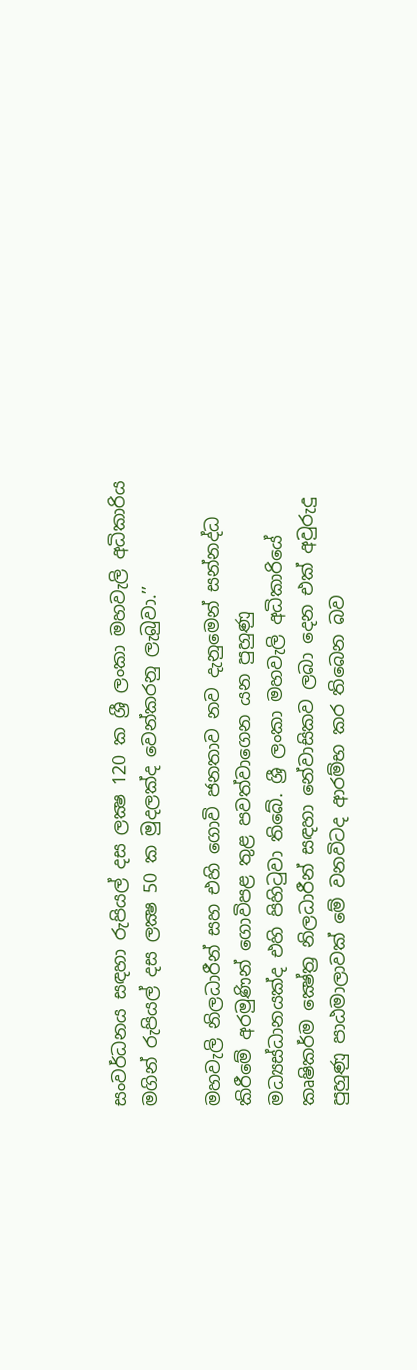සංවර්ධනය සඳහා රුපියල් දස ලක්‍ෂ 120 ක ශ්‍රී ලංකා මහවැලි අධිකාරිය මගින් රුපියල් දස ලක්‍ෂ 50 ක මුදලක්ද වෙන්කරනු ලැබුවා.’’

මහවැලි නිලධාරීන් සහ එහි ගොවි ජනතාව නව දැනුමෙන් සන්නද්ධ කිරීමේ අරමුණින් ගොවිපළ තුළ පවත්වාගෙන යන පුහුණු මධ්‍යස්ධානයක්ද එහි පිහිටුවා තිබේ. ශ්‍රී ලංකා මහවැලි අධිකාරියේ කෘෂිකර්ම ක්‍ෂේත්‍ර නිලධාරීන් සඳහා නේවාසිකව ලබා දෙන එක් අවුරුදු පුහුණු පාඨමාලාවක් මේ වනවිටද ආරම්භ කර තිබෙන බව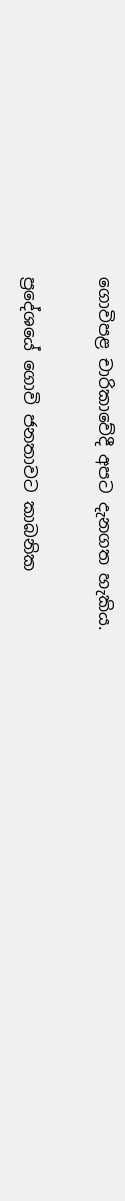ගොවිපළ චාරිකාවේදී අපට දැනගත හැකිය.

ප්‍රදේශයේ ගොවි ජනතාවට කාබනික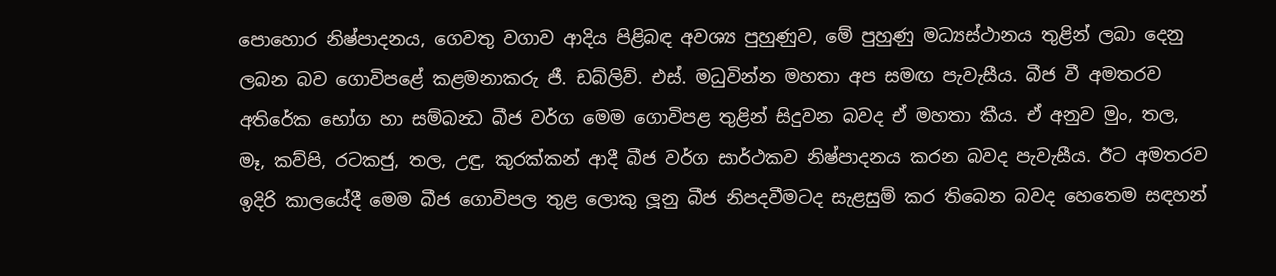පොහොර නිෂ්පාදනය, ගෙවතු වගාව ආදිය පිළිබඳ අවශ්‍ය පුහුණුව, මේ පුහුණු මධ්‍යස්ථානය තුළින් ලබා දෙනු ලබන බව ගොවිපළේ කළමනාකරු ජී. ඩබ්ලිව්. එස්. මධුවින්න මහතා අප සමඟ පැවැසීය. බීජ වී අමතරව අතිරේක භෝග හා සම්බන්‍ධ බීජ වර්ග මෙම ගොවිපළ තුළින් සිදුවන බවද ඒ මහතා කීය. ඒ අනුව මුං, තල, මෑ, කව්පි, රටකජු, තල, උඳු, කුරක්කන් ආදී බීජ වර්ග සාර්ථකව නිෂ්පාදනය කරන බවද පැවැසීය. ඊට අමතරව ඉදිරි කාලයේදී මෙම බීජ ගොවිපල තුළ ලොකු ලූනු බීජ නිපදවීමටද සැළසුම් කර තිබෙන බවද හෙතෙම සඳහන්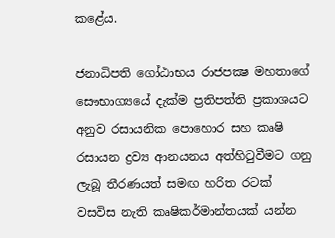කළේය.

ජනාධිපති ගෝඨාභය රාජපක්‍ෂ මහතාගේ සෞභාග්‍යයේ දැක්ම ප්‍රතිපත්ති ප්‍රකාශයට අනුව රසායනික පොහොර සහ කෘෂි රසායන ද්‍රව්‍ය ආනයනය අත්හිටුවීමට ගනු ලැබූ තීරණයත් සමඟ හරිත රටක් වසවිස නැති කෘෂිකර්මාන්තයක් යන්න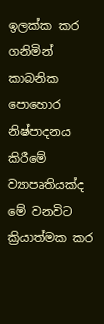ඉලක්ක කර ගනිමින් කාබනික පොහොර නිෂ්පාදනය කිරීමේ ව්‍යාපෘතියක්ද මේ වනවිට ක්‍රියාත්මක කර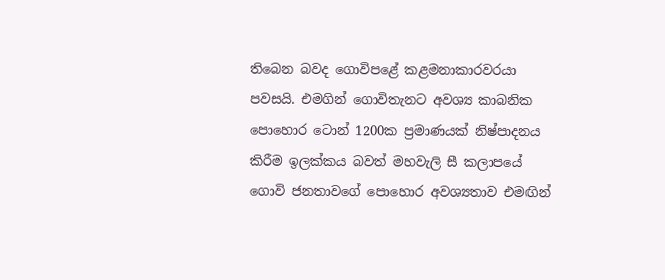තිබෙන බවද ගොවිපළේ කළමනාකාරවරයා පවසයි. එමගින් ගොවිතැනට අවශ්‍ය කාබනික පොහොර ටොන් 1200ක ප්‍රමාණයක් නිෂ්පාදනය කිරීම ඉලක්කය බවත් මහවැලි සී කලාපයේ ගොවි ජනතාවගේ පොහොර අවශ්‍යතාව එමඟින්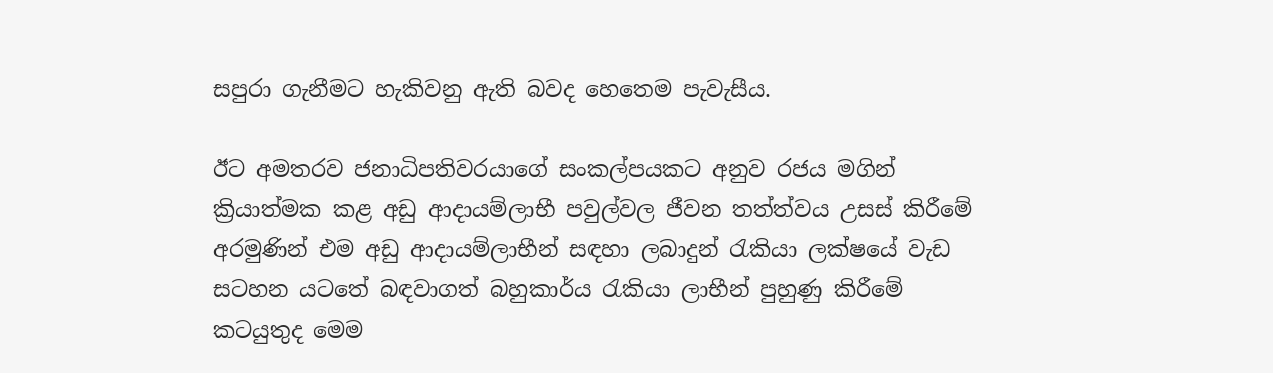සපුරා ගැනීමට හැකිවනු ඇති බවද හෙතෙම පැවැසීය.

ඊට අමතරව ජනාධිපතිවරයාගේ සංකල්පයකට අනුව රජය මගින් ක්‍රියාත්මක කළ අඩු ආදායම්ලාභී පවුල්වල ජීවන තත්ත්වය උසස් කිරීමේ අරමුණින් එම අඩු ආදායම්ලාභීන් සඳහා ලබාදුන් රැකියා ලක්ෂයේ වැඩ සටහන යටතේ බඳවාගත් බහුකාර්ය රැකියා ලාභීන් පුහුණු කිරීමේ කටයුතුද මෙම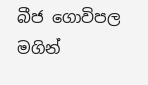බීජ ගොවිපල මගින්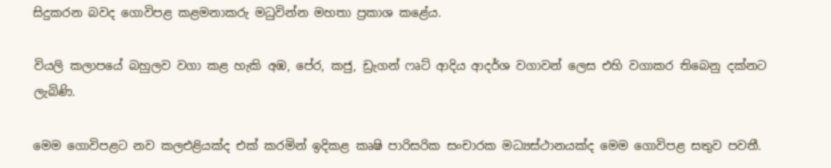සිදුකරන බවද ගොවිපළ කළමනාකරු මධුවින්න මහතා ප්‍රකාශ කළේය.

වියලි කලාපයේ බහුලව වගා කළ හැකි අඹ, පේර, කජු, ඩ්‍රැගන් ෆෘට් ආදිය ආදර්ශ වගාවන් ලෙස එහි වගාකර තිබෙනු දක්නට ලැබිණි.

මෙම ගොවිපළට නව කලඑළියක්ද එක් කරමින් ඉදිකළ කෘෂි පාරිසරික සංචාරක මධ්‍යස්ථානයක්ද මෙම ගොවිපළ සතුව පවතී.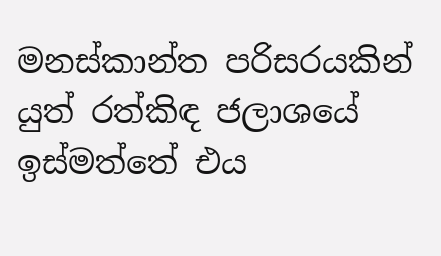මනස්කාන්ත පරිසරයකින් යුත් රත්කිඳ ජලාශයේ ඉස්මත්තේ එය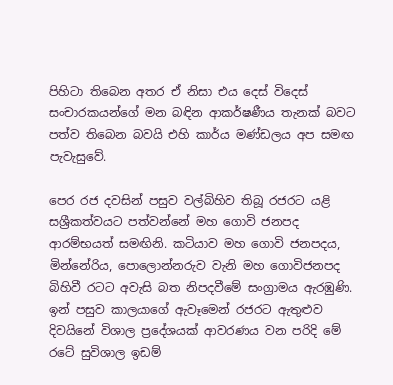පිහිටා තිබෙන අතර ඒ නිසා එය දෙස් විදෙස් සංචාරකයන්ගේ මන බඳින ආකර්ෂණීය තැනක් බවට පත්ව තිබෙන බවයි එහි කාර්ය මණ්ඩලය අප සමඟ පැවැසුවේ.

පෙර රජ දවසින් පසුව වල්බිහිව තිබූ රජරට යළි සශ්‍රීකත්වයට පත්වන්නේ මහ ගොවි ජනපද ආරම්භයත් සමඟිනි. කටියාව මහ ගොවි ජනපදය, මින්නේරිය, පොලොන්නරුව වැනි මහ ගොවිජනපද බිහිවී රටට අවැසි බත නිපදවීමේ සංග්‍රාමය ඇරඹුණි. ඉන් පසුව කාලයාගේ ඇවෑමෙන් රජරට ඇතුළුව දිවයිනේ විශාල ප්‍රදේශයක් ආවරණය වන පරිදි මේ රටේ සුවිශාල ඉඩම්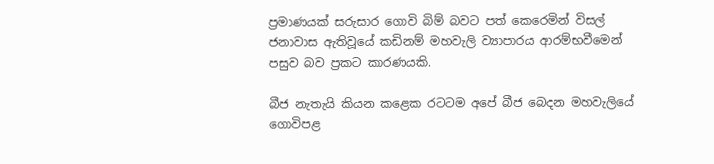ප්‍රමාණයක් සරුසාර ගොවි බිම් බවට පත් කෙරෙමින් විසල් ජනාවාස ඇතිවූයේ කඩිනම් මහවැලි ව්‍යාපාරය ආරම්භවීමෙන් පසුව බව ප්‍රකට කාරණයකි.

බීජ නැතැයි කියන කළෙක රටටම අපේ බීජ බෙදන මහවැලියේ ගොවිපළ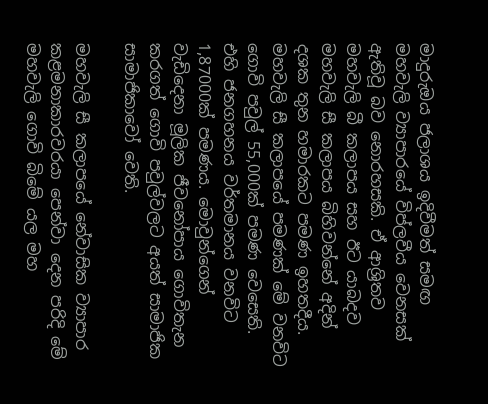මාදුරුඔය ජලාශය ඉදිවීමත් සමඟ මහවැලි ව්‍යාපාරයේ විප්ලවීය වෙනසක් ඇතිවූ බව නොරහසකි. ඒ ආශ්‍රිතව මහවැලි බී කලාපය සහ ඊට යාබදව මහවැලි සී කලාපය බිහිවන්නේ අදින් දශක තුන හමාරකට පමණ ඉහතදීය. මහවැලි සී කලාපයේ පමණක් මේ වනවිට ගොවි පවුල් 55,000ක් පමණ වෙසෙති. එහි ජනගහනය වර්තමානය වනවිට 1,87000ක් පමණය. මොවුන්ගෙන් වැඩිදෙනා මූලික ජීවනෝපාය ගොවිතැන කරගත් ගොවි පවුල්වලට අයත් සාමාජික සාමාජිකාවෝ වෙති.

මහවැලි සී කලාපයේ නේවාසික ව්‍යාපාර කළමනාකාරවරයා පෙන්වා දෙන පරිදි මේ මහවැලි ගොවි බිමේ යල මහ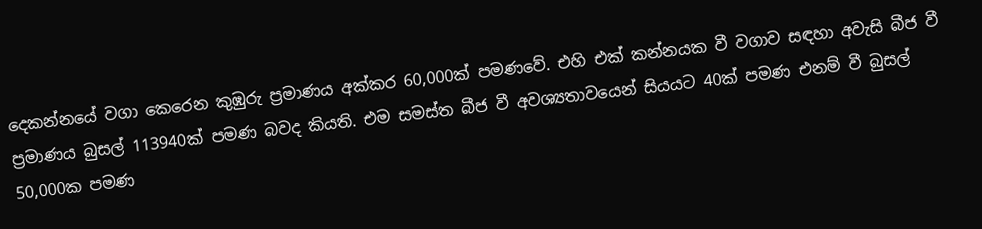දෙකන්නයේ වගා කෙරෙන කුඹුරු ප්‍රමාණය අක්කර 60,000ක් පමණවේ. එහි එක් කන්නයක වී වගාව සඳහා අවැසි බීජ වී ප්‍රමාණය බුසල් 113940ක් පමණ බවද කියති. එම සමස්ත බීජ වී අවශ්‍යතාවයෙන් සියයට 40ක් පමණ එනම් වී බුසල් 50,000ක පමණ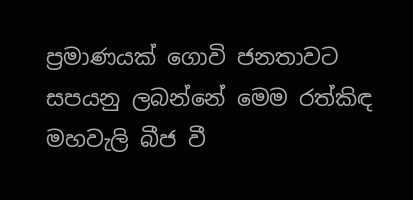ප්‍රමාණයක් ගොවි ජනතාවට සපයනු ලබන්නේ මෙම රත්කිඳ මහවැලි බීජ වී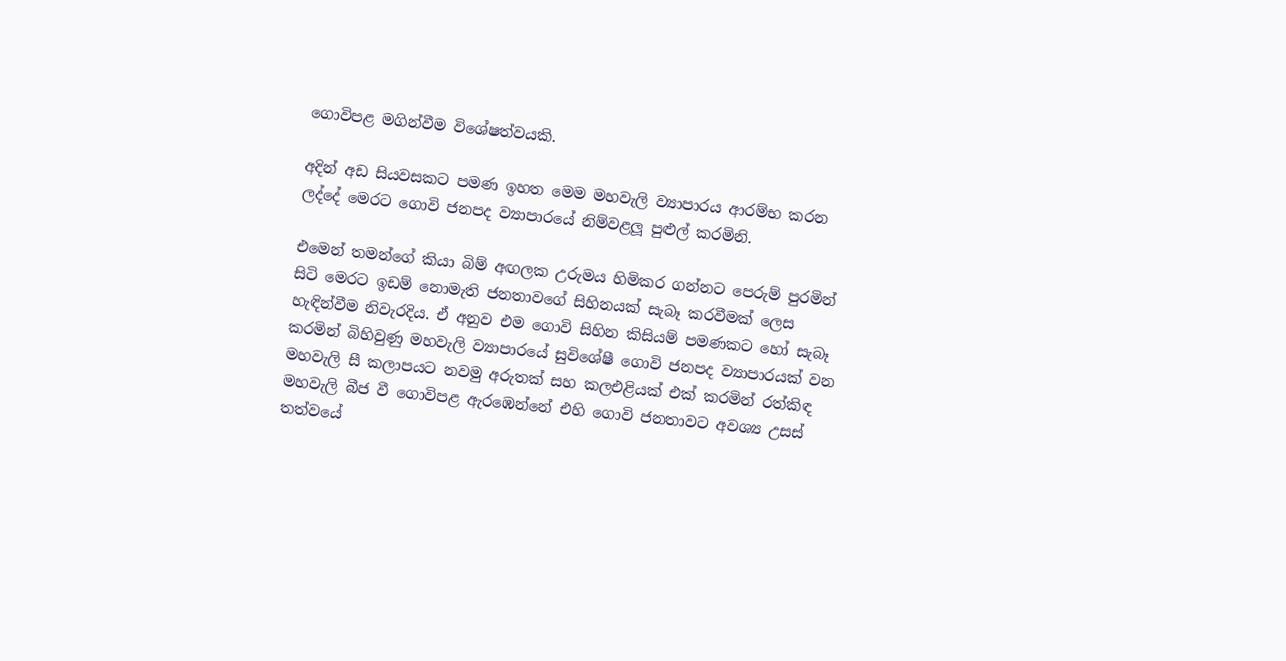ගොවිපළ මගින්වීම විශේෂත්වයකි.

අදින් අඩ සියවසකට පමණ ඉහත මෙම මහවැලි ව්‍යාපාරය ආරම්භ කරන ලද්දේ මෙරට ගොවි ජනපද ව්‍යාපාරයේ නිම්වළලූ පුළුල් කරමිනි.

එමෙන් තමන්ගේ කියා බිම් අඟලක උරුමය හිමිකර ගන්නට පෙරුම් පුරමින් සිටි මෙරට ඉඩම් නොමැති ජනතාවගේ සිහිනයක් සැබෑ කරවීමක් ලෙස හැඳින්වීම නිවැරදිය. ඒ අනුව එම ගොවි සිහින කිසියම් පමණකට හෝ සැබෑ කරමින් බිහිවුණු මහවැලි ව්‍යාපාරයේ සුවිශේෂී ගොවි ජනපද ව්‍යාපාරයක් වන මහවැලි සී කලාපයට නවමු අරුතක් සහ කලඑළියක් එක් කරමින් රත්කිඳ මහවැලි බීජ වී ගොවිපළ ඇරඹෙන්නේ එහි ගොවි ජනතාවට අවශ්‍ය උසස් තත්වයේ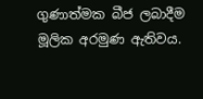ගුණාත්මක බීජ ලබාදීම මූලික අරමුණ ඇතිවය.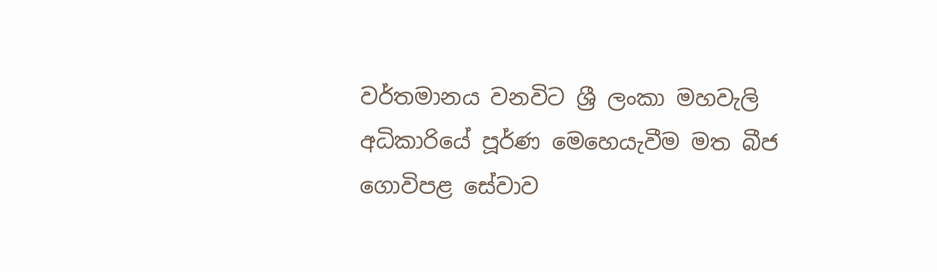වර්තමානය වනවිට ශ්‍රී ලංකා මහවැලි අධිකාරියේ පූර්ණ මෙහෙයැවීම මත බීජ ගොවිපළ සේවාව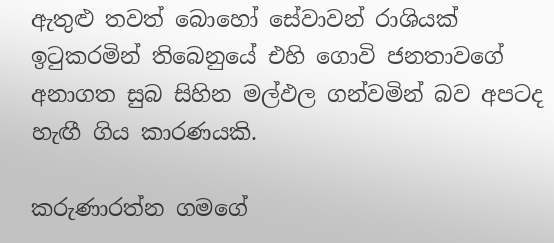ඇතුළු තවත් බොහෝ සේවාවන් රාශියක් ඉටුකරමින් තිබෙනුයේ එහි ගොවි ජනතාවගේ අනාගත සුබ සිහින මල්ඵල ගන්වමින් බව අපටද හැඟී ගිය කාරණයකි.

කරුණාරත්න ගමගේ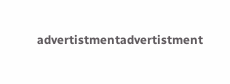advertistmentadvertistment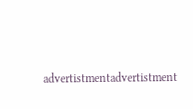advertistmentadvertistment